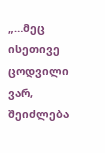„…მეც ისეთივე ცოდვილი ვარ, შეიძლება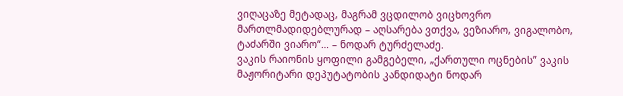ვიღაცაზე მეტადაც, მაგრამ ვცდილობ ვიცხოვრო მართლმადიდებლურად – აღსარება ვთქვა, ვეზიარო, ვიგალობო, ტაძარში ვიარო“… – ნოდარ ტურძელაძე.
ვაკის რაიონის ყოფილი გამგებელი, „ქართული ოცნების” ვაკის მაჟორიტარი დეპუტატობის კანდიდატი ნოდარ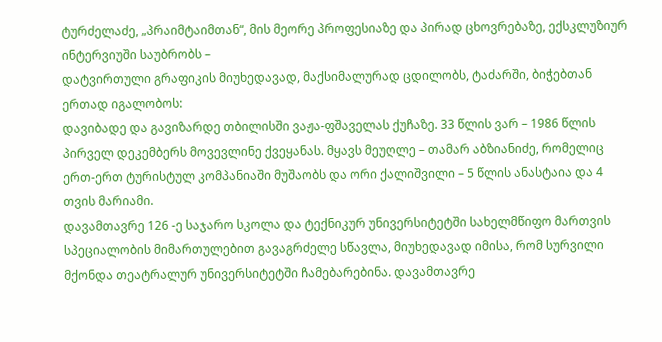ტურძელაძე, „პრაიმტაიმთან“, მის მეორე პროფესიაზე და პირად ცხოვრებაზე, ექსკლუზიურ ინტერვიუში საუბრობს –
დატვირთული გრაფიკის მიუხედავად, მაქსიმალურად ცდილობს, ტაძარში, ბიჭებთან ერთად იგალობოს:
დავიბადე და გავიზარდე თბილისში ვაჟა-ფშაველას ქუჩაზე. 33 წლის ვარ – 1986 წლის პირველ დეკემბერს მოვევლინე ქვეყანას. მყავს მეუღლე – თამარ აბზიანიძე, რომელიც ერთ-ერთ ტურისტულ კომპანიაში მუშაობს და ორი ქალიშვილი – 5 წლის ანასტაია და 4 თვის მარიამი.
დავამთავრე 126 -ე საჯარო სკოლა და ტექნიკურ უნივერსიტეტში სახელმწიფო მართვის სპეციალობის მიმართულებით გავაგრძელე სწავლა, მიუხედავად იმისა, რომ სურვილი მქონდა თეატრალურ უნივერსიტეტში ჩამებარებინა. დავამთავრე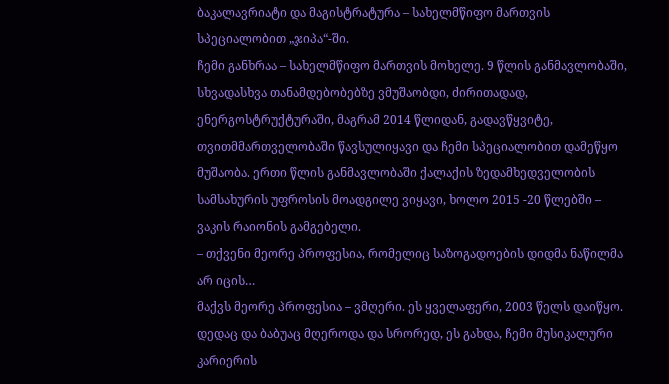ბაკალავრიატი და მაგისტრატურა – სახელმწიფო მართვის სპეციალობით „ჯიპა“-ში.
ჩემი განხრაა – სახელმწიფო მართვის მოხელე. 9 წლის განმავლობაში, სხვადასხვა თანამდებობებზე ვმუშაობდი, ძირითადად, ენერგოსტრუქტურაში, მაგრამ 2014 წლიდან, გადავწყვიტე, თვითმმართველობაში წავსულიყავი და ჩემი სპეციალობით დამეწყო მუშაობა. ერთი წლის განმავლობაში ქალაქის ზედამხედველობის სამსახურის უფროსის მოადგილე ვიყავი, ხოლო 2015 -20 წლებში – ვაკის რაიონის გამგებელი.
– თქვენი მეორე პროფესია, რომელიც საზოგადოების დიდმა ნაწილმა არ იცის…
მაქვს მეორე პროფესია – ვმღერი. ეს ყველაფერი, 2003 წელს დაიწყო. დედაც და ბაბუაც მღეროდა და სრორედ, ეს გახდა, ჩემი მუსიკალური კარიერის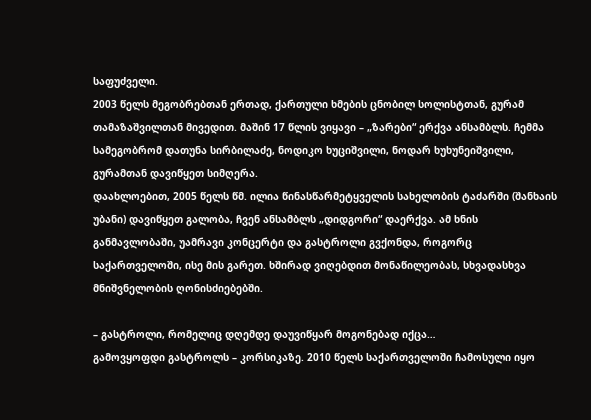საფუძველი.
2003 წელს მეგობრებთან ერთად, ქართული ხმების ცნობილ სოლისტთან, გურამ თამაზაშვილთან მივედით. მაშინ 17 წლის ვიყავი – „ზარები“ ერქვა ანსამბლს. ჩემმა სამეგობრომ დათუნა სირბილაძე, ნოდიკო ხუციშვილი, ნოდარ ხუხუნეიშვილი, გურამთან დავიწყეთ სიმღერა.
დაახლოებით, 2005 წელს წმ. ილია წინასწარმეტყველის სახელობის ტაძარში (შანხაის უბანი) დავიწყეთ გალობა, ჩვენ ანსამბლს „დიდგორი“ დაერქვა. ამ ხნის განმავლობაში, უამრავი კონცერტი და გასტროლი გვქონდა, როგორც საქართველოში, ისე მის გარეთ. ხშირად ვიღებდით მონაწილეობას, სხვადასხვა მნიშვნელობის ღონისძიებებში.

– გასტროლი, რომელიც დღემდე დაუვიწყარ მოგონებად იქცა…
გამოვყოფდი გასტროლს – კორსიკაზე. 2010 წელს საქართველოში ჩამოსული იყო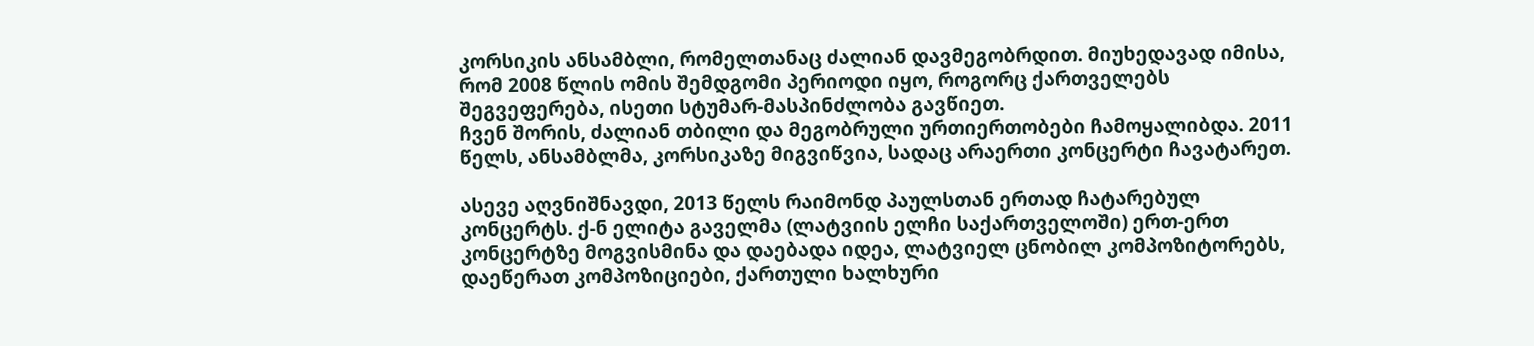კორსიკის ანსამბლი, რომელთანაც ძალიან დავმეგობრდით. მიუხედავად იმისა, რომ 2008 წლის ომის შემდგომი პერიოდი იყო, როგორც ქართველებს შეგვეფერება, ისეთი სტუმარ-მასპინძლობა გავწიეთ.
ჩვენ შორის, ძალიან თბილი და მეგობრული ურთიერთობები ჩამოყალიბდა. 2011 წელს, ანსამბლმა, კორსიკაზე მიგვიწვია, სადაც არაერთი კონცერტი ჩავატარეთ.

ასევე აღვნიშნავდი, 2013 წელს რაიმონდ პაულსთან ერთად ჩატარებულ კონცერტს. ქ-ნ ელიტა გაველმა (ლატვიის ელჩი საქართველოში) ერთ-ერთ კონცერტზე მოგვისმინა და დაებადა იდეა, ლატვიელ ცნობილ კომპოზიტორებს, დაეწერათ კომპოზიციები, ქართული ხალხური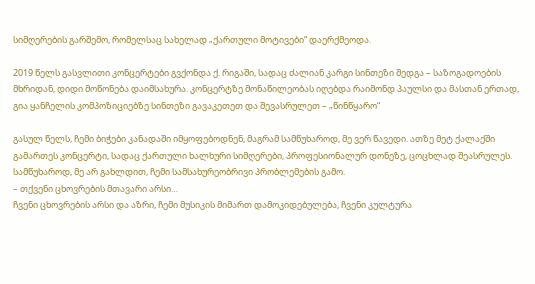სიმღერების გარშემო, რომელსაც სახელად „ქართული მოტივები“ დაერქმეოდა.

2019 წელს გასვლითი კონცერტები გვქონდა ქ. რიგაში, სადაც ძალიან კარგი სინთეზი შედგა – საზოგადოების მხრიდან, დიდი მოწონება დაიმსახურა. კონცერტზე მონაწილეობას იღებდა რაიმონდ პაულსი და მასთან ერთად, გია ყანჩელის კომპოზიციებზე სინთეზი გავაკეთეთ და შევასრულეთ – „წინწყარო“

გასულ წელს, ჩემი ბიჭები კანადაში იმყოფებოდნენ, მაგრამ სამწუხაროდ, მე ვერ წავედი. ათზე მეტ ქალაქში გამართეს კონცერტი, სადაც ქართული ხალხური სიმღერები, პროფესიონალურ დონეზე, ცოცხლად შეასრულეს. სამწუხაროდ, მე არ გახლდით, ჩემი სამსახურეობრივი პრობლემების გამო.
– თქვენი ცხოვრების მთავარი არსი…
ჩვენი ცხოვრების არსი და აზრი, ჩემი მუსიკის მიმართ დამოკიდებულება, ჩვენი კულტურა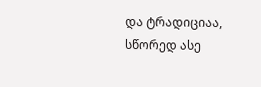და ტრადიციაა, სწორედ ასე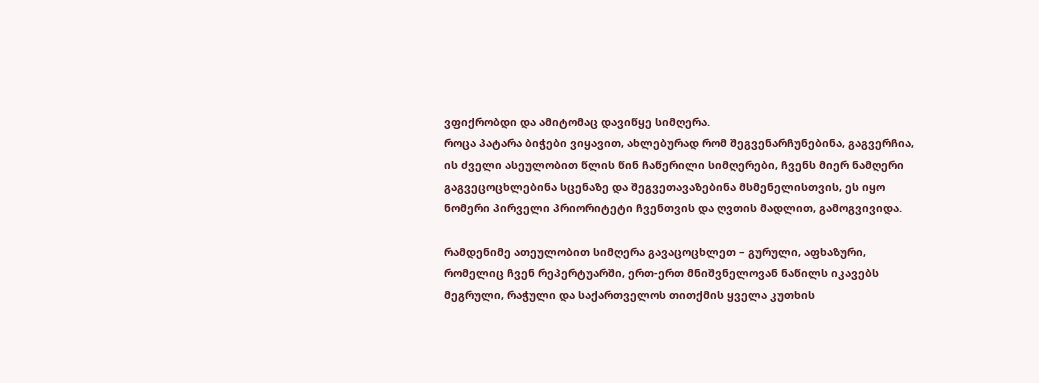ვფიქრობდი და ამიტომაც დავიწყე სიმღერა.
როცა პატარა ბიჭები ვიყავით, ახლებურად რომ შეგვენარჩუნებინა, გაგვერჩია, ის ძველი ასეულობით წლის წინ ჩაწერილი სიმღერები, ჩვენს მიერ ნამღერი გაგვეცოცხლებინა სცენაზე და შეგვეთავაზებინა მსმენელისთვის, ეს იყო ნომერი პირველი პრიორიტეტი ჩვენთვის და ღვთის მადლით, გამოგვივიდა.

რამდენიმე ათეულობით სიმღერა გავაცოცხლეთ – გურული, აფხაზური, რომელიც ჩვენ რეპერტუარში, ერთ-ერთ მნიშვნელოვან ნაწილს იკავებს მეგრული, რაჭული და საქართველოს თითქმის ყველა კუთხის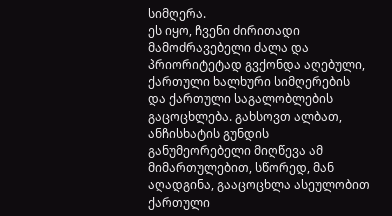სიმღერა.
ეს იყო, ჩვენი ძირითადი მამოძრავებელი ძალა და პრიორიტეტად გვქონდა აღებული, ქართული ხალხური სიმღერების და ქართული საგალობლების გაცოცხლება. გახსოვთ ალბათ, ანჩისხატის გუნდის განუმეორებელი მიღწევა ამ მიმართულებით, სწორედ, მან აღადგინა, გააცოცხლა ასეულობით ქართული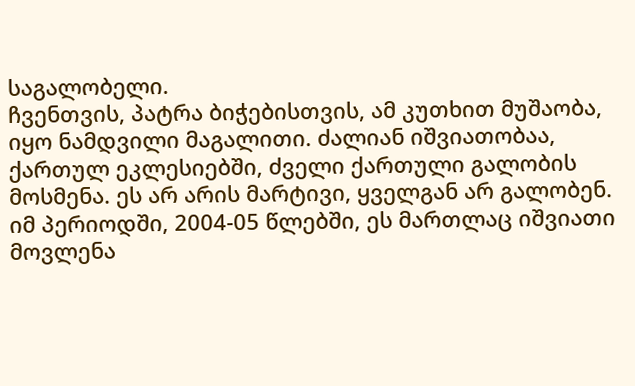საგალობელი.
ჩვენთვის, პატრა ბიჭებისთვის, ამ კუთხით მუშაობა, იყო ნამდვილი მაგალითი. ძალიან იშვიათობაა, ქართულ ეკლესიებში, ძველი ქართული გალობის მოსმენა. ეს არ არის მარტივი, ყველგან არ გალობენ. იმ პერიოდში, 2004-05 წლებში, ეს მართლაც იშვიათი მოვლენა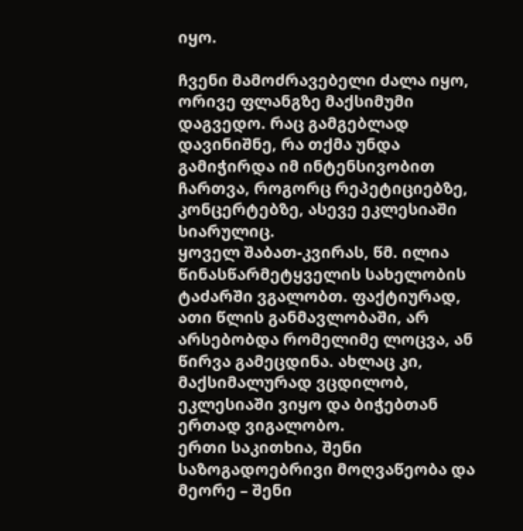იყო.

ჩვენი მამოძრავებელი ძალა იყო, ორივე ფლანგზე მაქსიმუმი დაგვედო. რაც გამგებლად დავინიშნე, რა თქმა უნდა გამიჭირდა იმ ინტენსივობით ჩართვა, როგორც რეპეტიციებზე, კონცერტებზე, ასევე ეკლესიაში სიარულიც.
ყოველ შაბათ-კვირას, წმ. ილია წინასწარმეტყველის სახელობის ტაძარში ვგალობთ. ფაქტიურად, ათი წლის განმავლობაში, არ არსებობდა რომელიმე ლოცვა, ან წირვა გამეცდინა. ახლაც კი, მაქსიმალურად ვცდილობ, ეკლესიაში ვიყო და ბიჭებთან ერთად ვიგალობო.
ერთი საკითხია, შენი საზოგადოებრივი მოღვაწეობა და მეორე – შენი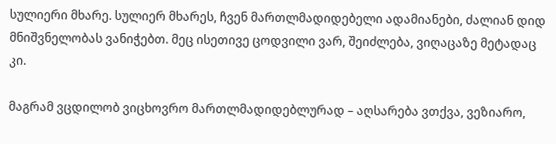სულიერი მხარე. სულიერ მხარეს, ჩვენ მართლმადიდებელი ადამიანები, ძალიან დიდ მნიშვნელობას ვანიჭებთ. მეც ისეთივე ცოდვილი ვარ, შეიძლება, ვიღაცაზე მეტადაც კი.

მაგრამ ვცდილობ ვიცხოვრო მართლმადიდებლურად – აღსარება ვთქვა, ვეზიარო,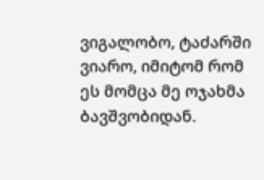ვიგალობო, ტაძარში ვიარო, იმიტომ რომ ეს მომცა მე ოჯახმა ბავშვობიდან.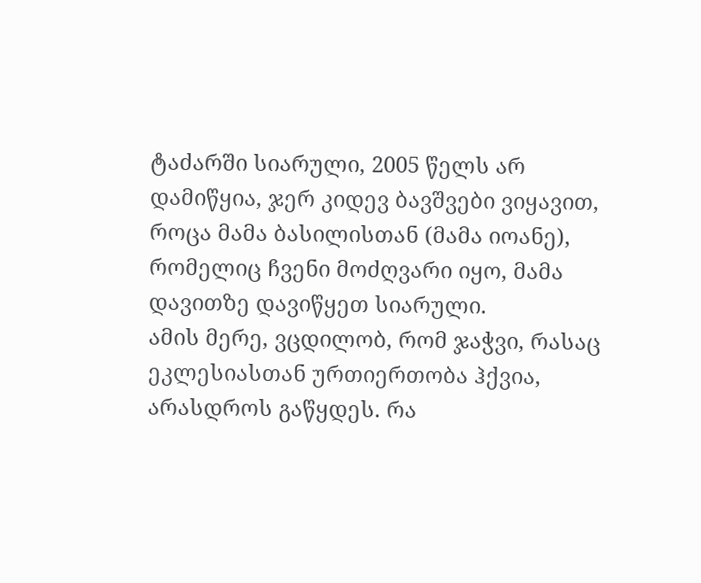ტაძარში სიარული, 2005 წელს არ დამიწყია, ჯერ კიდევ ბავშვები ვიყავით, როცა მამა ბასილისთან (მამა იოანე), რომელიც ჩვენი მოძღვარი იყო, მამა დავითზე დავიწყეთ სიარული.
ამის მერე, ვცდილობ, რომ ჯაჭვი, რასაც ეკლესიასთან ურთიერთობა ჰქვია, არასდროს გაწყდეს. რა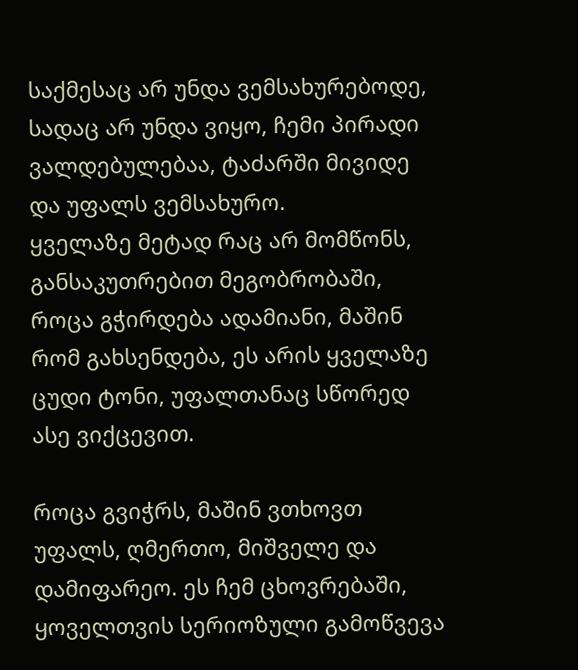საქმესაც არ უნდა ვემსახურებოდე, სადაც არ უნდა ვიყო, ჩემი პირადი ვალდებულებაა, ტაძარში მივიდე და უფალს ვემსახურო.
ყველაზე მეტად რაც არ მომწონს, განსაკუთრებით მეგობრობაში, როცა გჭირდება ადამიანი, მაშინ რომ გახსენდება, ეს არის ყველაზე ცუდი ტონი, უფალთანაც სწორედ ასე ვიქცევით.

როცა გვიჭრს, მაშინ ვთხოვთ უფალს, ღმერთო, მიშველე და დამიფარეო. ეს ჩემ ცხოვრებაში, ყოველთვის სერიოზული გამოწვევა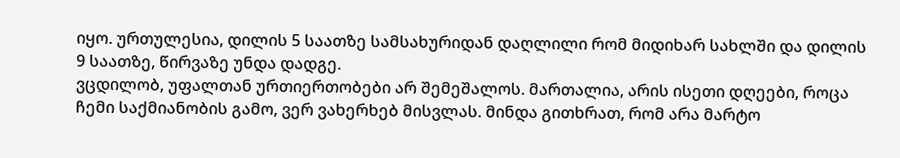იყო. ურთულესია, დილის 5 საათზე სამსახურიდან დაღლილი რომ მიდიხარ სახლში და დილის 9 საათზე, წირვაზე უნდა დადგე.
ვცდილობ, უფალთან ურთიერთობები არ შემეშალოს. მართალია, არის ისეთი დღეები, როცა ჩემი საქმიანობის გამო, ვერ ვახერხებ მისვლას. მინდა გითხრათ, რომ არა მარტო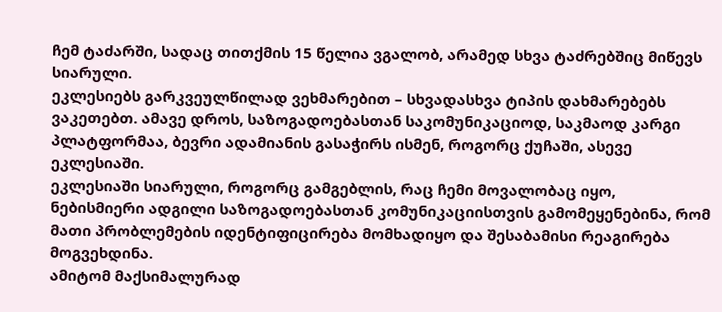ჩემ ტაძარში, სადაც თითქმის 15 წელია ვგალობ, არამედ სხვა ტაძრებშიც მიწევს სიარული.
ეკლესიებს გარკვეულწილად ვეხმარებით – სხვადასხვა ტიპის დახმარებებს ვაკეთებთ. ამავე დროს, საზოგადოებასთან საკომუნიკაციოდ, საკმაოდ კარგი პლატფორმაა, ბევრი ადამიანის გასაჭირს ისმენ, როგორც ქუჩაში, ასევე ეკლესიაში.
ეკლესიაში სიარული, როგორც გამგებლის, რაც ჩემი მოვალობაც იყო, ნებისმიერი ადგილი საზოგადოებასთან კომუნიკაციისთვის გამომეყენებინა, რომ მათი პრობლემების იდენტიფიცირება მომხადიყო და შესაბამისი რეაგირება მოგვეხდინა.
ამიტომ მაქსიმალურად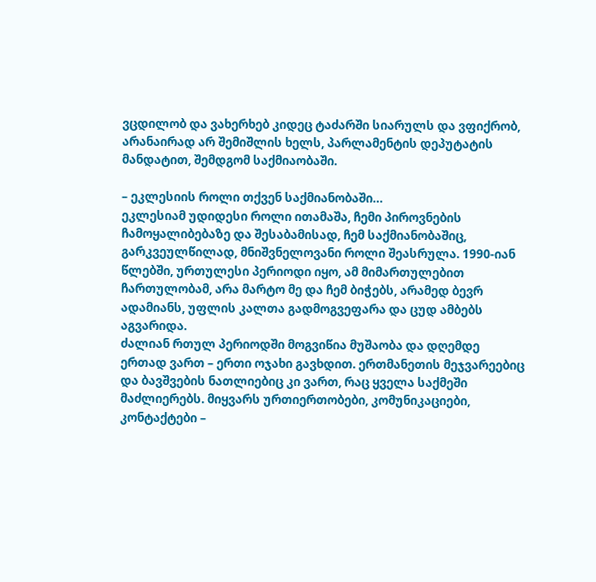ვცდილობ და ვახერხებ კიდეც ტაძარში სიარულს და ვფიქრობ, არანაირად არ შემიშლის ხელს, პარლამენტის დეპუტატის მანდატით, შემდგომ საქმიაობაში.

– ეკლესიის როლი თქვენ საქმიანობაში…
ეკლესიამ უდიდესი როლი ითამაშა, ჩემი პიროვნების ჩამოყალიბებაზე და შესაბამისად, ჩემ საქმიანობაშიც, გარკვეულწილად, მნიშვნელოვანი როლი შეასრულა. 1990-იან წლებში, ურთულესი პერიოდი იყო, ამ მიმართულებით ჩართულობამ, არა მარტო მე და ჩემ ბიჭებს, არამედ ბევრ ადამიანს, უფლის კალთა გადმოგვეფარა და ცუდ ამბებს აგვარიდა.
ძალიან რთულ პერიოდში მოგვიწია მუშაობა და დღემდე ერთად ვართ – ერთი ოჯახი გავხდით. ერთმანეთის მეჯვარეებიც და ბავშვების ნათლიებიც კი ვართ, რაც ყველა საქმეში მაძლიერებს. მიყვარს ურთიერთობები, კომუნიკაციები, კონტაქტები –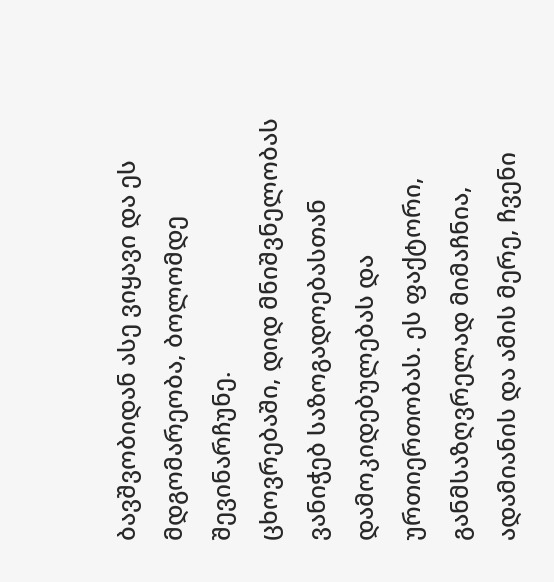ბავშვობიდან ასე ვიყავი და ეს მდგომარეობა, ბოლომდე შევინარჩუნე.
ცხოვრებაში, დიდ მნიშვნელობას ვანიჭებ საზოგადოებასთან დამოკიდებულებას და ურთიერთობას. ეს ფაქტორი, განმსაზღვრელად მიმაჩნია, ადამიანის და ამის მერე, ჩვენი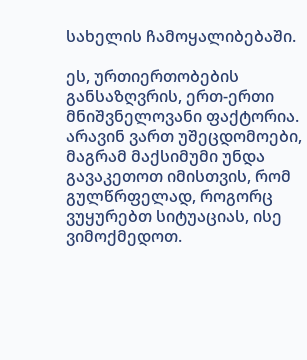სახელის ჩამოყალიბებაში.

ეს, ურთიერთობების განსაზღვრის, ერთ-ერთი მნიშვნელოვანი ფაქტორია. არავინ ვართ უშეცდომოები, მაგრამ მაქსიმუმი უნდა გავაკეთოთ იმისთვის, რომ გულწრფელად, როგორც ვუყურებთ სიტუაციას, ისე ვიმოქმედოთ.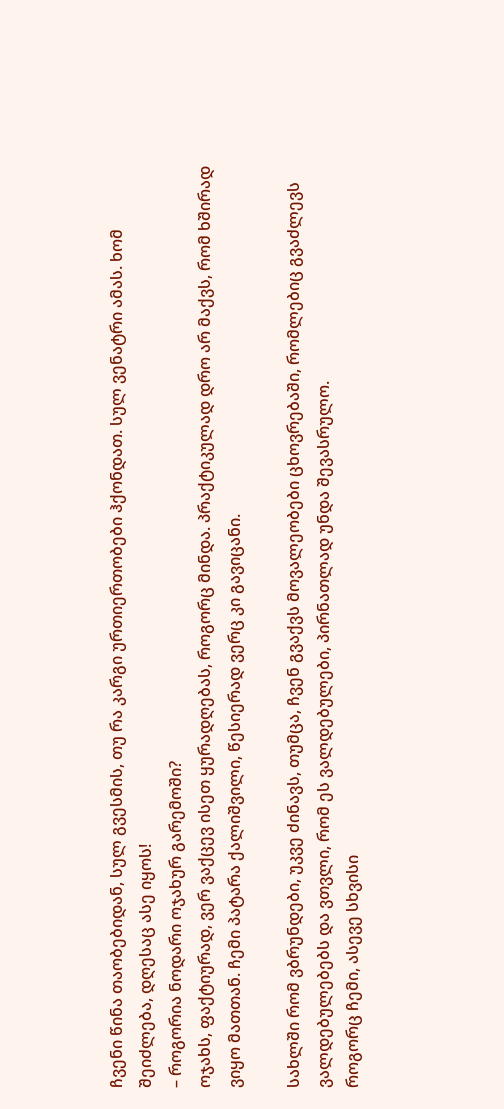ჩვენი წინა თაობებიდან, სულ გვესმის, თუ რა კარგი ურთიერთობები ჰქონდათ. სულ ვენატრი ამას. ხომ შეიძლება, დღესაც ასე იყოს!
– როგორია ნოდარი ოჯახურ გარემოში?
ოჯახს, ფაქტიურად, ვერ ვაქცევ ისეთ ყურადღებას, როგორც მინდა. პრაქტიკულად დრო არ მაქვს, რომ ხშირად ვიყო მათთან. ჩემი პატარა ქალიშვილი, წესიერად ვერც კი გავიცანი.

სახლში რომ ვბრუნდები, უკვე ძინავს, თუმცა, ჩვენ გვაქვს მოვალეობები ცხოვრებაში, რომლებიც გვაძლევს ვალდებულებებს და ვთვლი, რომ ეს ვალდებულები, პირნათლად უნდა შევასრულო.
როგორც ჩემი, ასევე სხვისი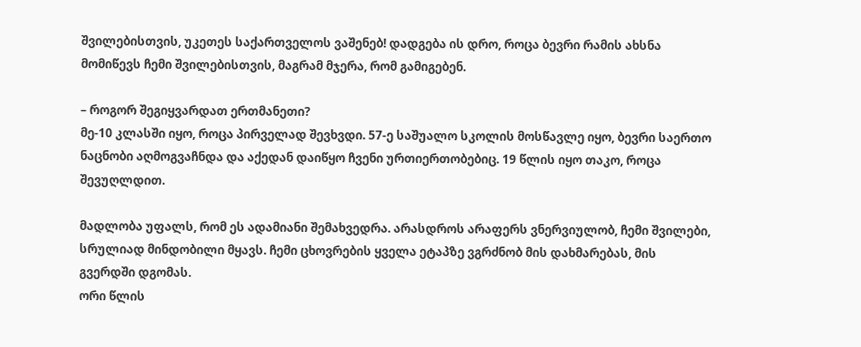შვილებისთვის, უკეთეს საქართველოს ვაშენებ! დადგება ის დრო, როცა ბევრი რამის ახსნა მომიწევს ჩემი შვილებისთვის, მაგრამ მჯერა, რომ გამიგებენ.

– როგორ შეგიყვარდათ ერთმანეთი?
მე-10 კლასში იყო, როცა პირველად შევხვდი. 57-ე საშუალო სკოლის მოსწავლე იყო, ბევრი საერთო ნაცნობი აღმოგვაჩნდა და აქედან დაიწყო ჩვენი ურთიერთობებიც. 19 წლის იყო თაკო, როცა შევუღლდით.

მადლობა უფალს, რომ ეს ადამიანი შემახვედრა. არასდროს არაფერს ვნერვიულობ, ჩემი შვილები, სრულიად მინდობილი მყავს. ჩემი ცხოვრების ყველა ეტაპზე ვგრძნობ მის დახმარებას, მის გვერდში დგომას.
ორი წლის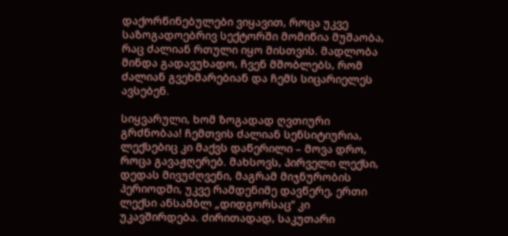დაქორწინებულები ვიყავით, როცა უკვე საზოგადოებრივ სექტორში მომიწია მუშაობა, რაც ძალიან რთული იყო მისთვის. მადლობა მინდა გადავუხადო, ჩვენ მშობლებს, რომ ძალიან გვეხმარებიან და ჩემს სიცარიელეს ავსებენ.

სიყვარული, ხომ ზოგადად ღვთიური გრძნობაა! ჩემთვის ძალიან სენსიტიურია, ლექსებიც კი მაქვს დაწერილი – მოვა დრო, როცა გავაჟღერებ. მახსოვს, პირველი ლექსი, დედას მივუძღვენი, მაგრამ მიჯნურობის პერიოდში, უკვე რამდენიმე დავწერე, ერთი ლექსი ანსამბლ „დიდგორსაც“ კი უკავშირდება. ძირითადად, საკუთარი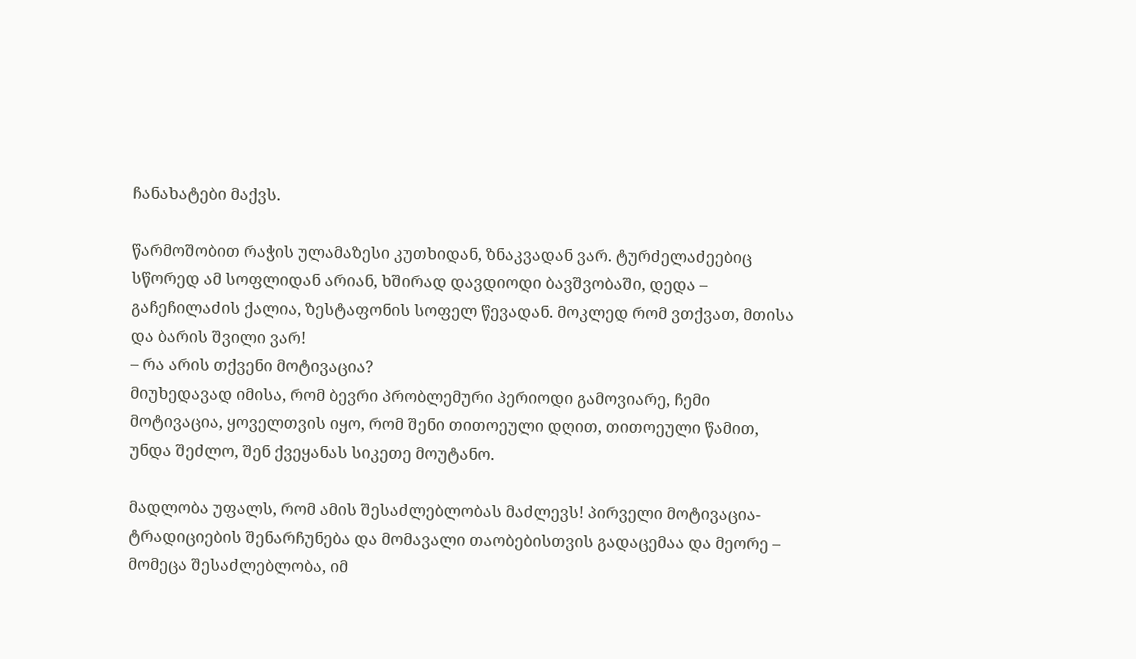ჩანახატები მაქვს.

წარმოშობით რაჭის ულამაზესი კუთხიდან, ზნაკვადან ვარ. ტურძელაძეებიც სწორედ ამ სოფლიდან არიან, ხშირად დავდიოდი ბავშვობაში, დედა – გაჩეჩილაძის ქალია, ზესტაფონის სოფელ წევადან. მოკლედ რომ ვთქვათ, მთისა და ბარის შვილი ვარ!
– რა არის თქვენი მოტივაცია?
მიუხედავად იმისა, რომ ბევრი პრობლემური პერიოდი გამოვიარე, ჩემი მოტივაცია, ყოველთვის იყო, რომ შენი თითოეული დღით, თითოეული წამით, უნდა შეძლო, შენ ქვეყანას სიკეთე მოუტანო.

მადლობა უფალს, რომ ამის შესაძლებლობას მაძლევს! პირველი მოტივაცია- ტრადიციების შენარჩუნება და მომავალი თაობებისთვის გადაცემაა და მეორე – მომეცა შესაძლებლობა, იმ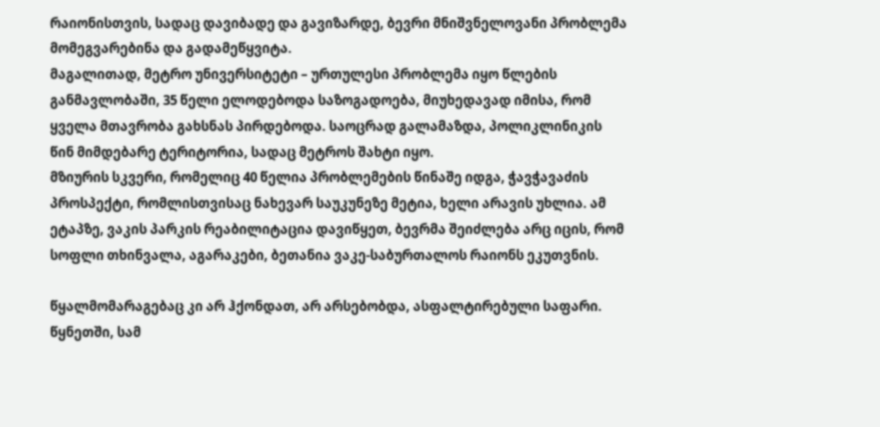რაიონისთვის, სადაც დავიბადე და გავიზარდე, ბევრი მნიშვნელოვანი პრობლემა მომეგვარებინა და გადამეწყვიტა.
მაგალითად, მეტრო უნივერსიტეტი – ურთულესი პრობლემა იყო წლების განმავლობაში, 35 წელი ელოდებოდა საზოგადოება, მიუხედავად იმისა, რომ ყველა მთავრობა გახსნას პირდებოდა. საოცრად გალამაზდა, პოლიკლინიკის წინ მიმდებარე ტერიტორია, სადაც მეტროს შახტი იყო.
მზიურის სკვერი, რომელიც 40 წელია პრობლემების წინაშე იდგა, ჭავჭავაძის პროსპექტი, რომლისთვისაც ნახევარ საუკუნეზე მეტია, ხელი არავის უხლია. ამ ეტაპზე, ვაკის პარკის რეაბილიტაცია დავიწყეთ, ბევრმა შეიძლება არც იცის, რომ სოფლი თხინვალა, აგარაკები, ბეთანია ვაკე-საბურთალოს რაიონს ეკუთვნის.

წყალმომარაგებაც კი არ ჰქონდათ, არ არსებობდა, ასფალტირებული საფარი. წყნეთში, სამ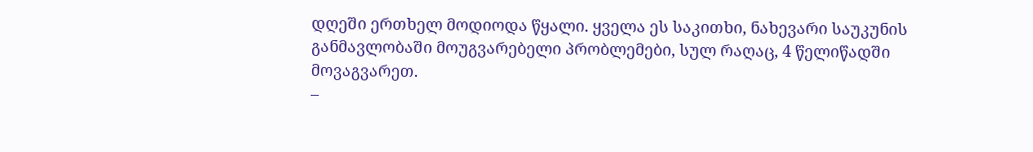დღეში ერთხელ მოდიოდა წყალი. ყველა ეს საკითხი, ნახევარი საუკუნის განმავლობაში მოუგვარებელი პრობლემები, სულ რაღაც, 4 წელიწადში მოვაგვარეთ.
–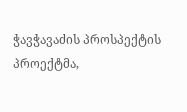ჭავჭავაძის პროსპექტის პროექტმა,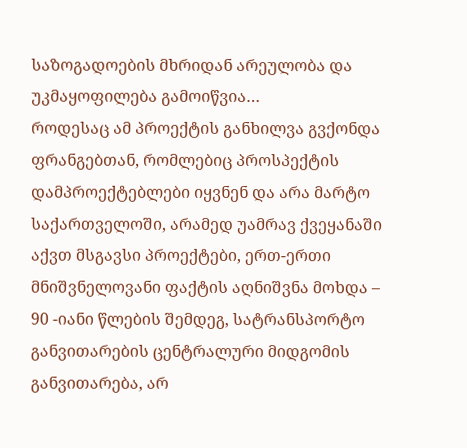საზოგადოების მხრიდან არეულობა და უკმაყოფილება გამოიწვია…
როდესაც ამ პროექტის განხილვა გვქონდა ფრანგებთან, რომლებიც პროსპექტის დამპროექტებლები იყვნენ და არა მარტო საქართველოში, არამედ უამრავ ქვეყანაში აქვთ მსგავსი პროექტები, ერთ-ერთი მნიშვნელოვანი ფაქტის აღნიშვნა მოხდა – 90 -იანი წლების შემდეგ, სატრანსპორტო განვითარების ცენტრალური მიდგომის განვითარება, არ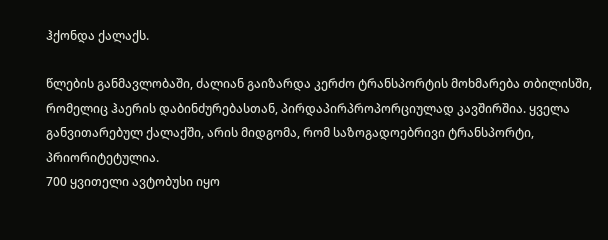ჰქონდა ქალაქს.

წლების განმავლობაში, ძალიან გაიზარდა კერძო ტრანსპორტის მოხმარება თბილისში, რომელიც ჰაერის დაბინძურებასთან, პირდაპირპროპორციულად კავშირშია. ყველა განვითარებულ ქალაქში, არის მიდგომა, რომ საზოგადოებრივი ტრანსპორტი, პრიორიტეტულია.
700 ყვითელი ავტობუსი იყო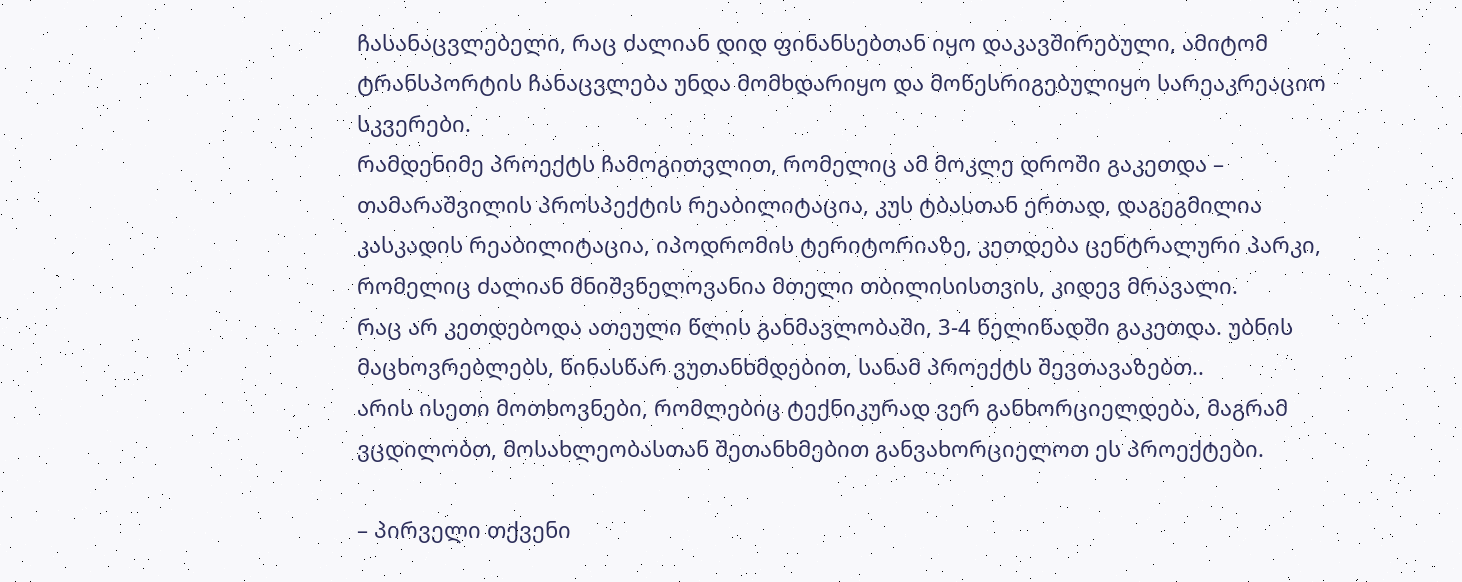ჩასანაცვლებელი, რაც ძალიან დიდ ფინანსებთან იყო დაკავშირებული, ამიტომ ტრანსპორტის ჩანაცვლება უნდა მომხდარიყო და მოწესრიგებულიყო სარეაკრეაციო სკვერები.
რამდენიმე პროექტს ჩამოგითვლით, რომელიც ამ მოკლე დროში გაკეთდა – თამარაშვილის პროსპექტის რეაბილიტაცია, კუს ტბასთან ერთად, დაგეგმილია კასკადის რეაბილიტაცია, იპოდრომის ტერიტორიაზე, კეთდება ცენტრალური პარკი, რომელიც ძალიან მნიშვნელოვანია მთელი თბილისისთვის, კიდევ მრავალი.
რაც არ კეთდებოდა ათეული წლის განმავლობაში, 3-4 წელიწადში გაკეთდა. უბნის მაცხოვრებლებს, წინასწარ ვუთანხმდებით, სანამ პროექტს შევთავაზებთ..
არის ისეთი მოთხოვნები, რომლებიც ტექნიკურად ვერ განხორციელდება, მაგრამ ვცდილობთ, მოსახლეობასთან შეთანხმებით განვახორციელოთ ეს პროექტები.

– პირველი თქვენი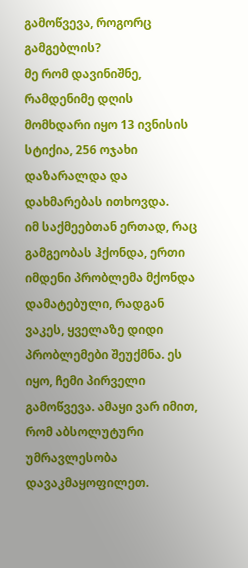გამოწვევა, როგორც გამგებლის?
მე რომ დავინიშნე, რამდენიმე დღის მომხდარი იყო 13 ივნისის სტიქია, 256 ოჯახი დაზარალდა და დახმარებას ითხოვდა.
იმ საქმეებთან ერთად, რაც გამგეობას ჰქონდა, ერთი იმდენი პრობლემა მქონდა დამატებული, რადგან ვაკეს, ყველაზე დიდი პრობლემები შეუქმნა. ეს იყო, ჩემი პირველი გამოწვევა. ამაყი ვარ იმით, რომ აბსოლუტური უმრავლესობა დავაკმაყოფილეთ.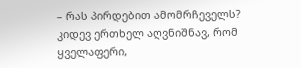– რას პირდებით ამომრჩეველს?
კიდევ ერთხელ აღვნიშნავ, რომ ყველაფერი,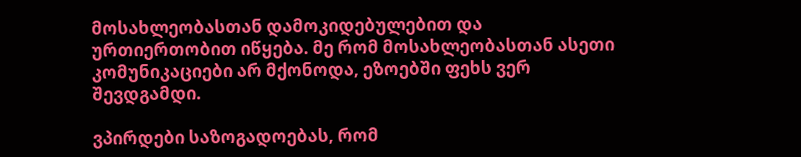მოსახლეობასთან დამოკიდებულებით და ურთიერთობით იწყება. მე რომ მოსახლეობასთან ასეთი კომუნიკაციები არ მქონოდა, ეზოებში ფეხს ვერ შევდგამდი.

ვპირდები საზოგადოებას, რომ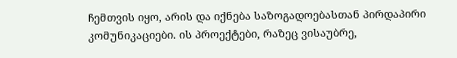ჩემთვის იყო, არის და იქნება საზოგადოებასთან პირდაპირი კომუნიკაციები. ის პროექტები, რაზეც ვისაუბრე,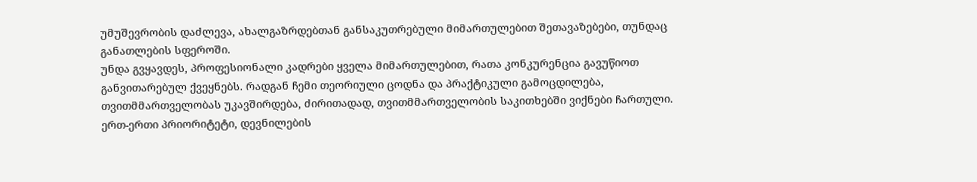უმუშევრობის დაძლევა, ახალგაზრდებთან განსაკუთრებული მიმართულებით შეთავაზებები, თუნდაც განათლების სფეროში.
უნდა გვყავდეს, პროფესიონალი კადრები ყველა მიმართულებით, რათა კონკურენცია გავუწიოთ განვითარებულ ქვეყნებს. რადგან ჩემი თეორიული ცოდნა და პრაქტიკული გამოცდილება, თვითმმართველობას უკავშირდება, ძირითადად, თვითმმართველობის საკითხებში ვიქნები ჩართული.
ერთ-ერთი პრიორიტეტი, დევნილების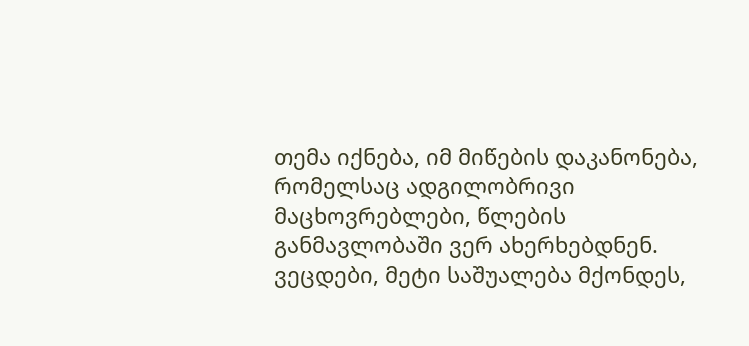თემა იქნება, იმ მიწების დაკანონება, რომელსაც ადგილობრივი მაცხოვრებლები, წლების განმავლობაში ვერ ახერხებდნენ. ვეცდები, მეტი საშუალება მქონდეს,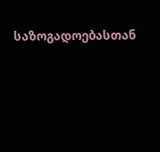საზოგადოებასთან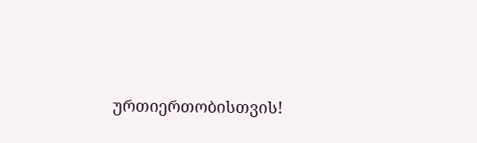ურთიერთობისთვის!